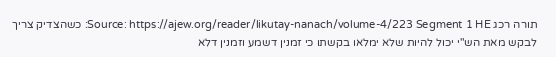תורה רכג Source: https://ajew.org/reader/likutay-nanach/volume-4/223 Segment 1 HE: כשהצדיק צריך לבקש מאת הש"י יכול להיות שלא ימלאו בקשתו כי זמנין דשמע וזמנין דלא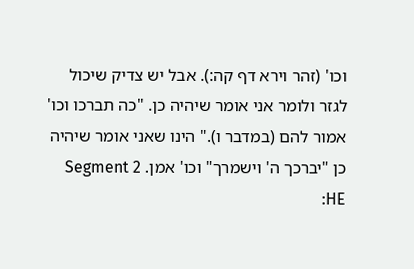וכו' (זהר וירא דף קה:). אבל יש צדיק שיכול לגזר ולומר אני אומר שיהיה כן. "כה תברכו וכו' אמור להם (במדבר ו)." הינו שאני אומר שיהיה כן "יברכך ה' וישמרך" וכו' אמן. Segment 2 HE: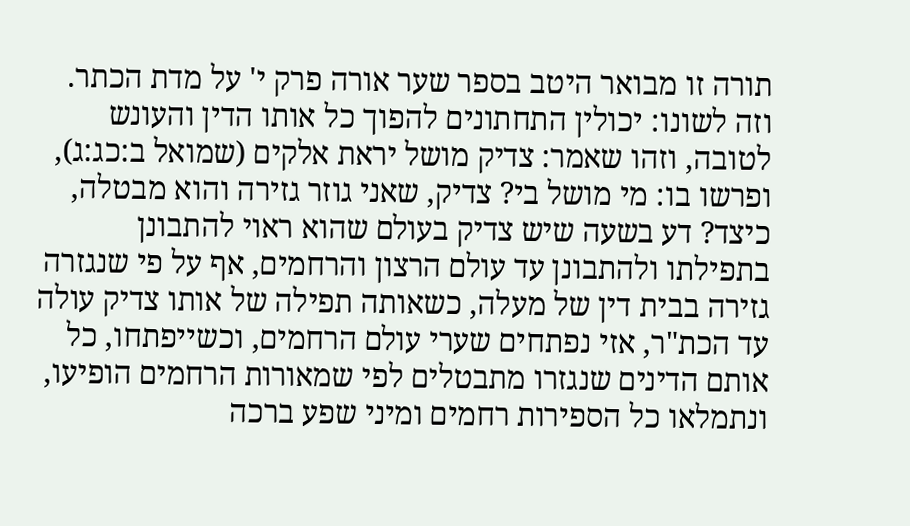תורה זו מבואר היטב בספר שער אורה פרק י' על מדת הכתר. וזה לשונו: יכולין התחתונים להפוך כל אותו הדין והעונש לטובה, וזהו שאמר: צדיק מושל יראת אלקים (שמואל ב:כג:ג), ופרשו בו: מי מושל בי? צדיק, שאני גוזר גזירה והוא מבטלה, כיצד? דע בשעה שיש צדיק בעולם שהוא ראוי להתבונן בתפילתו ולהתבונן עד עולם הרצון והרחמים, אף על פי שנגזרה גזירה בבית דין של מעלה, כשאותה תפילה של אותו צדיק עולה עד הכת"ר, אזי נפתחים שערי עולם הרחמים, וכשייפתחו, כל אותם הדינים שנגזרו מתבטלים לפי שמאורות הרחמים הופיעו, ונתמלאו כל הספירות רחמים ומיני שפע ברכה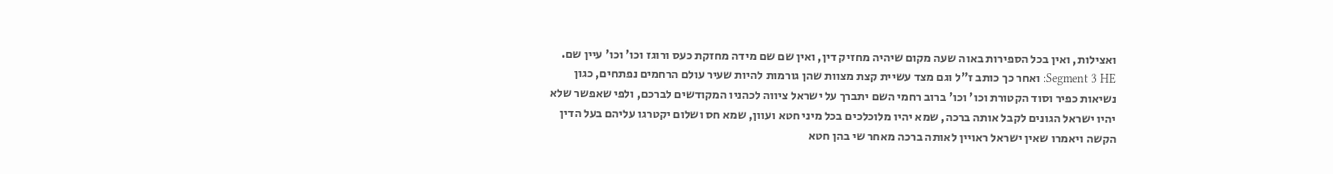ואצילות, ואין בכל הספירות באוה שעה מקום שיהיה מחזיק דין, ואין שם שם מידה מחזקת כעס ורוגז וכו' וכו' עיין שם. Segment 3 HE: ואחר כך כותב ז"ל וגם מצד עשיית קצת מצוות שהן גורמות להיות שעיר עולם הרחמים נפתחים, כגון נשיאות כפיר וסוד הקטורת וכו' וכו' ברוב רחמי השם יתברך על ישראל ציווה לכהניו המקודשים לברכם, ולפי שאפשר שלא יהיו ישראל הגונים לקבל אותה ברכה, שמא יהיו מלוכלכים בכל מיני חטא ועוון, שמא חס ושלום יקטרגו עליהם בעל הדין הקשה ויאמרו שאין ישראל ראויין לאותה ברכה מאחר שי בהן חטא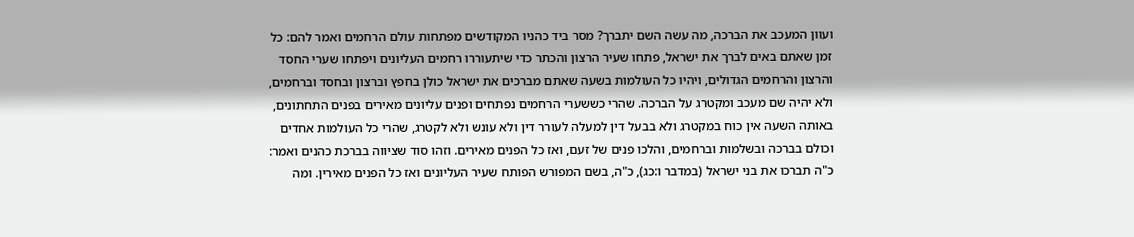ועוון המעכב את הברכה, מה עשה השם יתברך? מסר ביד כהניו המקודשים מפתחות עולם הרחמים ואמר להם: כל זמן שאתם באים לברך את ישראל, פתחו שעיר הרצון והכתר כדי שיתעוררו רחמים העליונים ויפתחו שערי החסד והרצון והרחמים הגדולים, ויהיו כל העולמות בשעה שאתם מברכים את ישראל כולן בחפץ וברצון ובחסד וברחמים, ולא יהיה שם מעכב ומקטרג על הברכה. שהרי כששערי הרחמים נפתחים ופנים עליונים מאירים בפנים התחתונים, באותה השעה אין כוח במקטרג ולא בבעל דין למעלה לעורר דין ולא עונש ולא לקטרג, שהרי כל העולמות אחדים וכולם בברכה ובשלמות וברחמים, והלכו פנים של זעם, ואז כל הפנים מאירים. וזהו סוד שציווה בברכת כהנים ואמר: כ"ה תברכו את בני ישראל (במדבר ו:כג), כ"ה, בשם המפורש הפותח שעיר העליונים ואז כל הפנים מאירין. ומה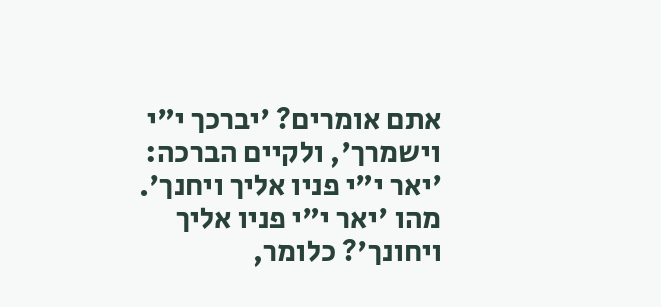אתם אומרים? 'יברכך י"י וישמרך', ולקיים הברכה: 'יאר י"י פניו אליך ויחנך'. מהו 'יאר י"י פניו אליך ויחונך'? כלומר,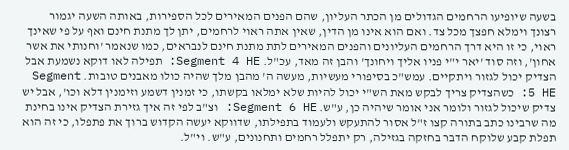בשעה שיופיעו הרחמים הגדולים מן הכתר העליון, שהם הפנים המאירים לכל הספירות, באותה השעה יגמור רצונך וימלא חפצך מכל צד. ואם הוא אינו מן הדין, שאין אתה ראוי לרחמים, יתן לך מתנת חינם ואף על פי שאינך ראוי, כי זו היא דרך הרחמים העליונים והפנים המאירים לתת מתנת חינם לנבראים, כמו שנאמר 'וחנותי את אשר אחון', וזה סוד 'יאר י"י פניו אליך ויחונך' והבן זה מאד, עכ"ל. Segment 4 HE: תפילה לאו דוקא נשמעת אבל הצדיק יכול לגזור ויתקיים. עמש"כ בסיפורי מעשיות, מעשה ה' מהבן מלך שהיה כולו מאבנים טובות. Segment 5 HE: כשהצדיק צריך לבקש מאת הש"י יכול להיות שלא ימלאו בקשתו, כי זמנין דשמע וזימנין דלא וכו', אבל יש צדיק שיכול לגזור ולומר אני אומר שיהיה כן, ע"ש. Segment 6 HE: וצ"ב לפי זה איך גזירת הצדיק אינו בחינת מה שרבינו כתב בתורה קצו ז"ל אסור להתעקש ולעמוד בתפילתו, שדווקא יעשה הקדוש ברוך את פתפלו, כי זה הוא תפלת קבע שלוקח הדבר בחזקה בגזילה, רק יתפלל רחמים ותחנונים, ע"ש. וי"ל.